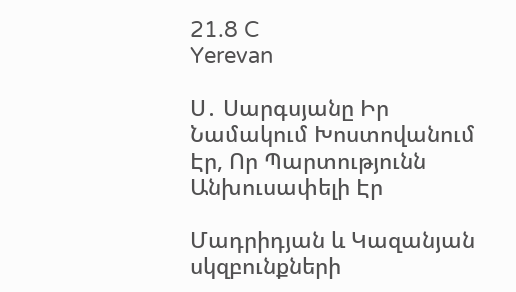21.8 C
Yerevan

Ս․ Սարգսյանը Իր Նամակում Խոստովանում Էր, Որ Պարտությունն Անխուսափելի Էր

Մադրիդյան և Կազանյան սկզբունքների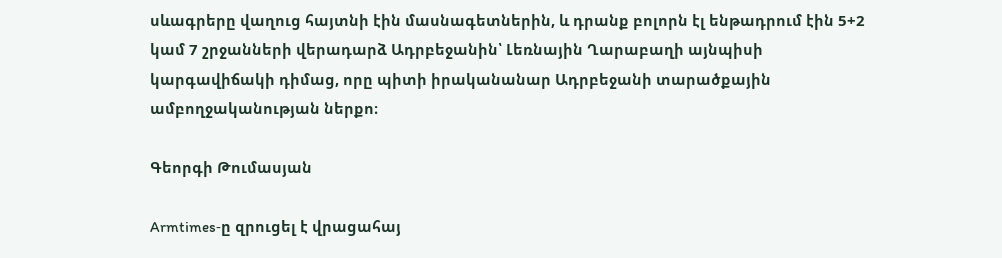սևագրերը վաղուց հայտնի էին մասնագետներին, և դրանք բոլորն էլ ենթադրում էին 5+2 կամ 7 շրջանների վերադարձ Ադրբեջանին՝ Լեռնային Ղարաբաղի այնպիսի կարգավիճակի դիմաց, որը պիտի իրականանար Ադրբեջանի տարածքային ամբողջականության ներքո։

Գեորգի Թումասյան

Armtimes‑ը զրուցել է վրացահայ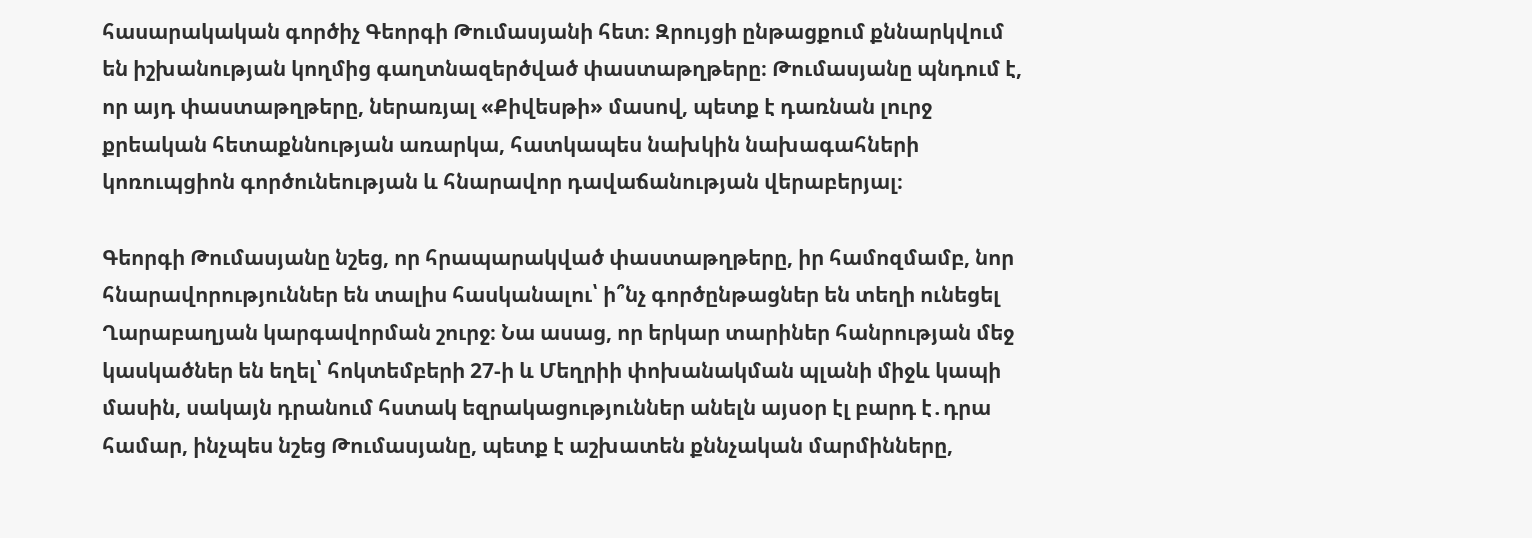հասարակական գործիչ Գեորգի Թումասյանի հետ։ Զրույցի ընթացքում քննարկվում են իշխանության կողմից գաղտնազերծված փաստաթղթերը։ Թումասյանը պնդում է, որ այդ փաստաթղթերը, ներառյալ «Քիվեսթի» մասով, պետք է դառնան լուրջ քրեական հետաքննության առարկա, հատկապես նախկին նախագահների կոռուպցիոն գործունեության և հնարավոր դավաճանության վերաբերյալ։

Գեորգի Թումասյանը նշեց, որ հրապարակված փաստաթղթերը, իր համոզմամբ, նոր հնարավորություններ են տալիս հասկանալու՝ ի՞նչ գործընթացներ են տեղի ունեցել Ղարաբաղյան կարգավորման շուրջ։ Նա ասաց, որ երկար տարիներ հանրության մեջ կասկածներ են եղել՝ հոկտեմբերի 27‑ի և Մեղրիի փոխանակման պլանի միջև կապի մասին, սակայն դրանում հստակ եզրակացություններ անելն այսօր էլ բարդ է․դրա համար, ինչպես նշեց Թումասյանը, պետք է աշխատեն քննչական մարմինները,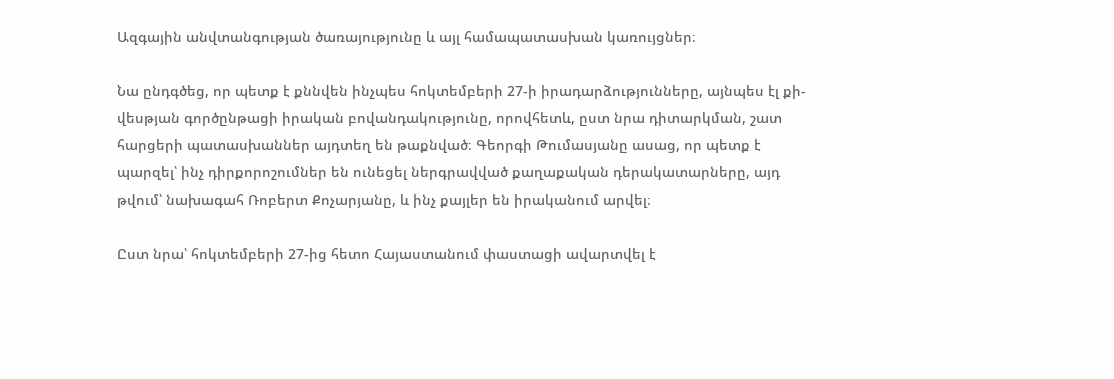Ազգային անվտանգության ծառայությունը և այլ համապատասխան կառույցներ։

Նա ընդգծեց, որ պետք է քննվեն ինչպես հոկտեմբերի 27‑ի իրադարձությունները, այնպես էլ քի-վեսթյան գործընթացի իրական բովանդակությունը, որովհետև, ըստ նրա դիտարկման, շատ հարցերի պատասխաններ այդտեղ են թաքնված։ Գեորգի Թումասյանը ասաց, որ պետք է պարզել՝ ինչ դիրքորոշումներ են ունեցել ներգրավված քաղաքական դերակատարները, այդ թվում՝ նախագահ Ռոբերտ Քոչարյանը, և ինչ քայլեր են իրականում արվել։

Ըստ նրա՝ հոկտեմբերի 27-ից հետո Հայաստանում փաստացի ավարտվել է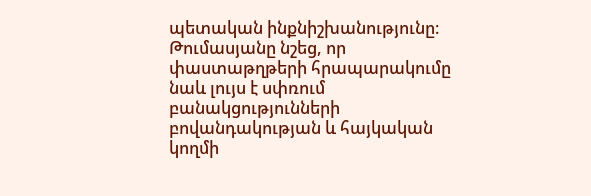պետական ինքնիշխանությունը։ Թումասյանը նշեց, որ փաստաթղթերի հրապարակումը նաև լույս է սփռում բանակցությունների բովանդակության և հայկական կողմի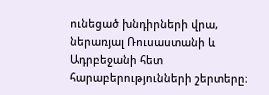ունեցած խնդիրների վրա, ներառյալ Ռուսաստանի և Ադրբեջանի հետ հարաբերությունների շերտերը։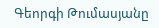Գեորգի Թումասյանը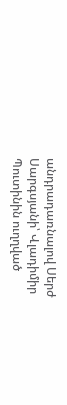անդրադառնալով Սերժ Սարգսյանի՝ Վլադիմիր Պուտինին ուղղված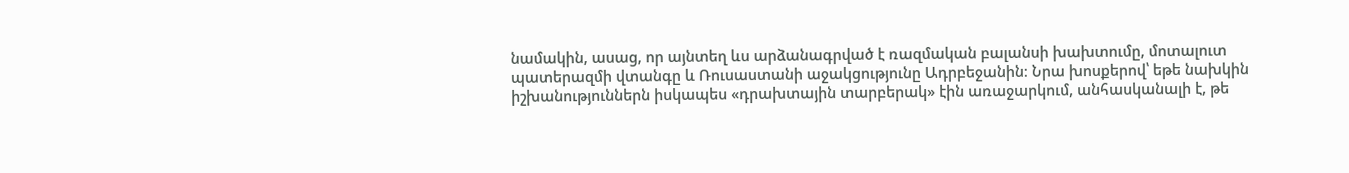նամակին, ասաց, որ այնտեղ ևս արձանագրված է ռազմական բալանսի խախտումը, մոտալուտ պատերազմի վտանգը և Ռուսաստանի աջակցությունը Ադրբեջանին։ Նրա խոսքերով՝ եթե նախկին իշխանություններն իսկապես «դրախտային տարբերակ» էին առաջարկում, անհասկանալի է, թե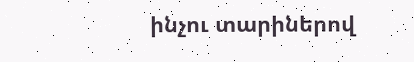ինչու տարիներով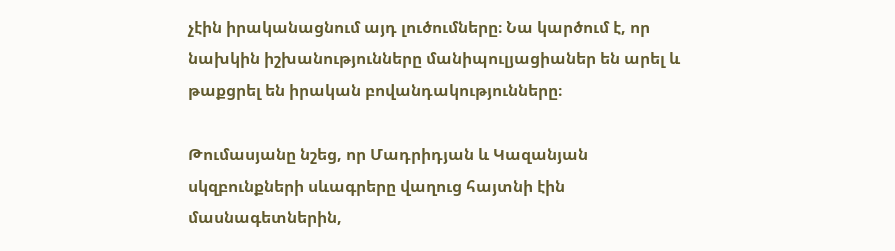չէին իրականացնում այդ լուծումները։ Նա կարծում է, որ նախկին իշխանությունները մանիպուլյացիաներ են արել և թաքցրել են իրական բովանդակությունները։

Թումասյանը նշեց, որ Մադրիդյան և Կազանյան սկզբունքների սևագրերը վաղուց հայտնի էին մասնագետներին,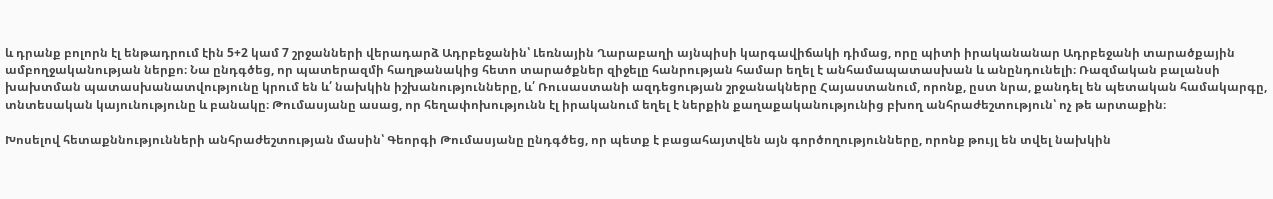և դրանք բոլորն էլ ենթադրում էին 5+2 կամ 7 շրջանների վերադարձ Ադրբեջանին՝ Լեռնային Ղարաբաղի այնպիսի կարգավիճակի դիմաց, որը պիտի իրականանար Ադրբեջանի տարածքային ամբողջականության ներքո։ Նա ընդգծեց, որ պատերազմի հաղթանակից հետո տարածքներ զիջելը հանրության համար եղել է անհամապատասխան և անընդունելի։ Ռազմական բալանսի խախտման պատասխանատվությունը կրում են և՛ նախկին իշխանությունները, և՛ Ռուսաստանի ազդեցության շրջանակները Հայաստանում, որոնք, ըստ նրա, քանդել են պետական համակարգը, տնտեսական կայունությունը և բանակը։ Թումասյանը ասաց, որ հեղափոխությունն էլ իրականում եղել է ներքին քաղաքականությունից բխող անհրաժեշտություն՝ ոչ թե արտաքին։

Խոսելով հետաքննությունների անհրաժեշտության մասին՝ Գեորգի Թումասյանը ընդգծեց, որ պետք է բացահայտվեն այն գործողությունները, որոնք թույլ են տվել նախկին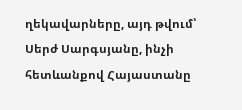ղեկավարները, այդ թվում՝ Սերժ Սարգսյանը, ինչի հետևանքով Հայաստանը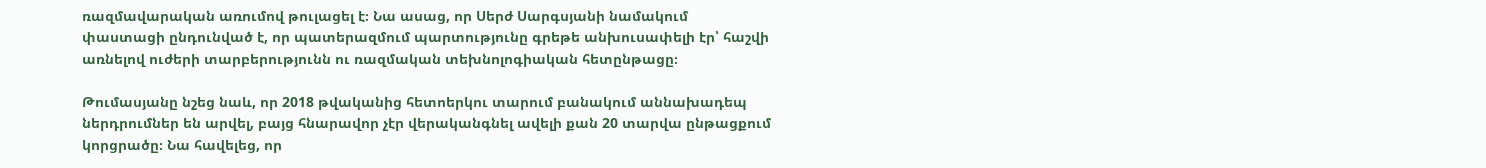ռազմավարական առումով թուլացել է։ Նա ասաց, որ Սերժ Սարգսյանի նամակում փաստացի ընդունված է, որ պատերազմում պարտությունը գրեթե անխուսափելի էր՝ հաշվի առնելով ուժերի տարբերությունն ու ռազմական տեխնոլոգիական հետընթացը։

Թումասյանը նշեց նաև, որ 2018 թվականից հետոերկու տարում բանակում աննախադեպ ներդրումներ են արվել, բայց հնարավոր չէր վերականգնել ավելի քան 20 տարվա ընթացքում կորցրածը։ Նա հավելեց, որ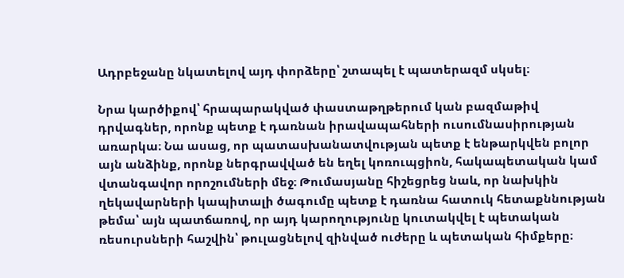Ադրբեջանը նկատելով այդ փորձերը՝ շտապել է պատերազմ սկսել։

Նրա կարծիքով՝ հրապարակված փաստաթղթերում կան բազմաթիվ դրվագներ, որոնք պետք է դառնան իրավապահների ուսումնասիրության առարկա։ Նա ասաց, որ պատասխանատվության պետք է ենթարկվեն բոլոր այն անձինք, որոնք ներգրավված են եղել կոռուպցիոն, հակապետական կամ վտանգավոր որոշումների մեջ։ Թումասյանը հիշեցրեց նաև, որ նախկին ղեկավարների կապիտալի ծագումը պետք է դառնա հատուկ հետաքննության թեմա՝ այն պատճառով, որ այդ կարողությունը կուտակվել է պետական ռեսուրսների հաշվին՝ թուլացնելով զինված ուժերը և պետական հիմքերը։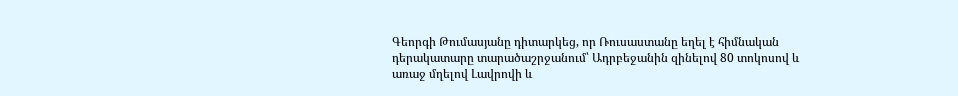Գեորգի Թումասյանը դիտարկեց, որ Ռուսաստանը եղել է հիմնական դերակատարը տարածաշրջանում՝ Ադրբեջանին զինելով 80 տոկոսով և առաջ մղելով Լավրովի և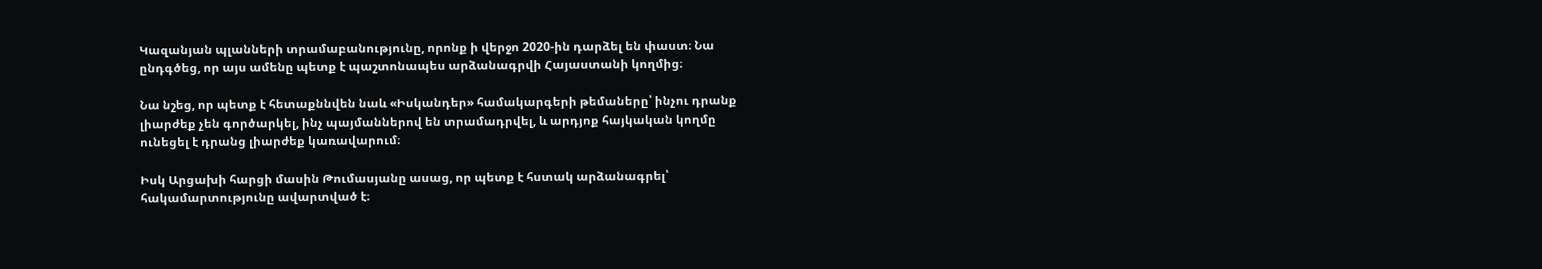Կազանյան պլանների տրամաբանությունը, որոնք ի վերջո 2020-ին դարձել են փաստ։ Նա ընդգծեց, որ այս ամենը պետք է պաշտոնապես արձանագրվի Հայաստանի կողմից։

Նա նշեց, որ պետք է հետաքննվեն նաև «Իսկանդեր» համակարգերի թեմաները՝ ինչու դրանք լիարժեք չեն գործարկել, ինչ պայմաններով են տրամադրվել, և արդյոք հայկական կողմը ունեցել է դրանց լիարժեք կառավարում։

Իսկ Արցախի հարցի մասին Թումասյանը ասաց, որ պետք է հստակ արձանագրել՝ հակամարտությունը ավարտված է։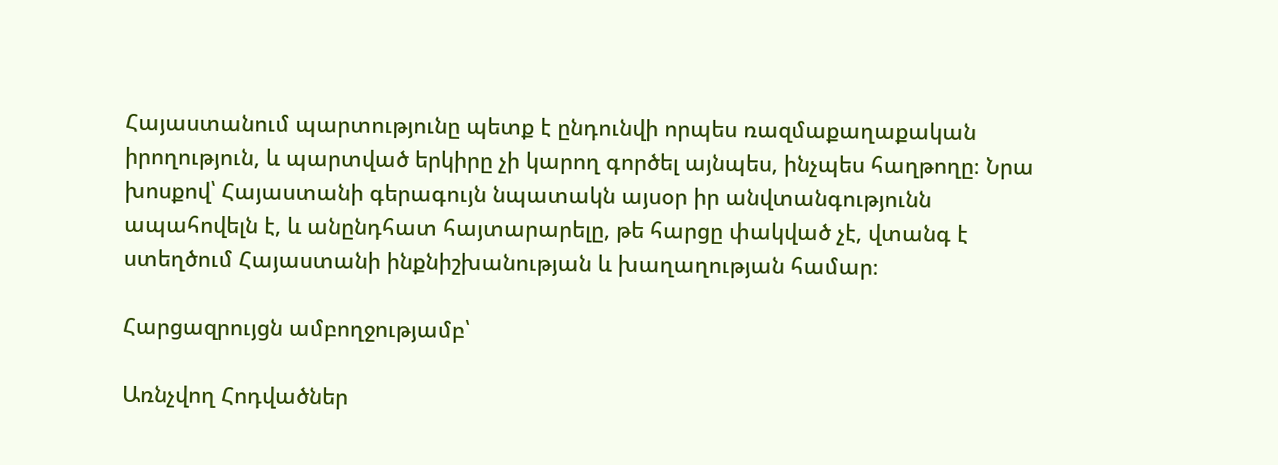Հայաստանում պարտությունը պետք է ընդունվի որպես ռազմաքաղաքական իրողություն, և պարտված երկիրը չի կարող գործել այնպես, ինչպես հաղթողը։ Նրա խոսքով՝ Հայաստանի գերագույն նպատակն այսօր իր անվտանգությունն ապահովելն է, և անընդհատ հայտարարելը, թե հարցը փակված չէ, վտանգ է ստեղծում Հայաստանի ինքնիշխանության և խաղաղության համար։

Հարցազրույցն ամբողջությամբ՝

Առնչվող Հոդվածներ